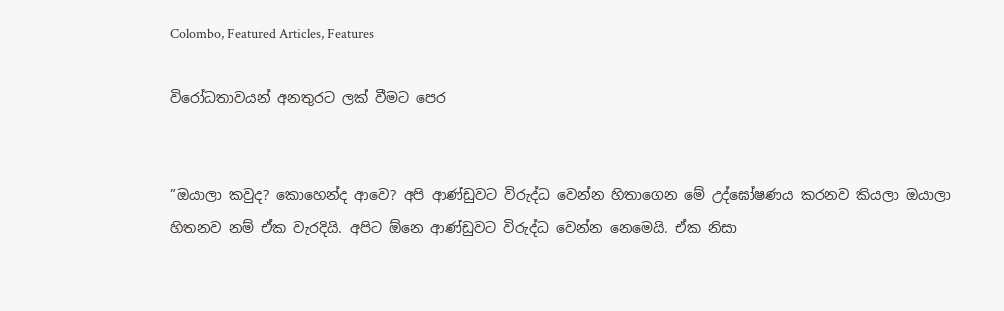Colombo, Featured Articles, Features

විරෝධතාවයන් අනතුරට ලක් වීමට පෙර


”ඔයාලා කවුද? කොහෙන්ද ආවෙ? අපි ආණ්ඩුවට විරුද්ධ වෙන්න හිතාගෙන මේ උද්ඝෝෂණය කරනව කියලා ඔයාලා හිතනව නම් ඒක වැරදියි. අපිට ඕනෙ ආණ්ඩුවට විරුද්ධ වෙන්න නෙමෙයි. ඒක නිසා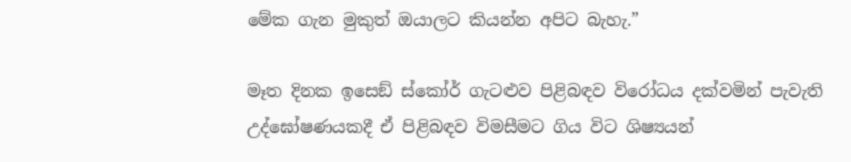මේක ගැන මුකුත් ඔයාලට කියන්න අපිට බැහැ.”

මෑත දිනක ඉසෙඞ් ස්කෝර් ගැටළුව පිළිබඳව විරෝධය දක්වමින් පැවැති උද්ඝෝෂණයකදී ඒ පිළිබඳව විමසීමට ගිය විට ශිෂ්‍යයන්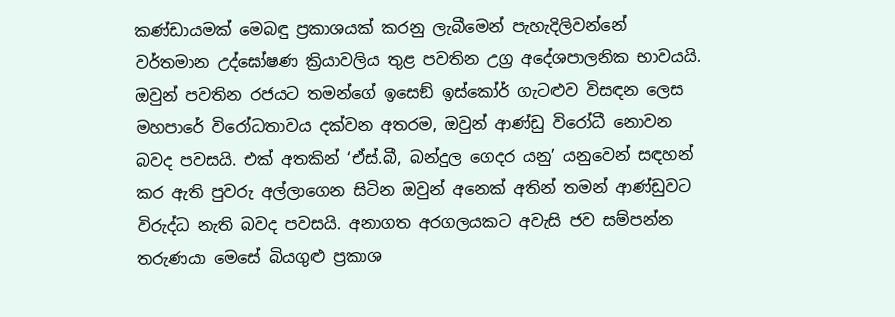කණ්ඩායමක් මෙබඳු ප්‍රකාශයක් කරනු ලැබීමෙන් පැහැදිලිවන්නේ වර්තමාන උද්ඝෝෂණ ක්‍රියාවලිය තුළ පවතින උග්‍ර අදේශපාලනික භාවයයි. ඔවුන් පවතින රජයට තමන්ගේ ඉසෙඞ් ඉස්කෝර් ගැටළුව විසඳන ලෙස මහපාරේ විරෝධතාවය දක්වන අතරම, ඔවුන් ආණ්ඩු විරෝධී නොවන බවද පවසයි. එක් අතකින් ‘ඒස්.බී, බන්දුල ගෙදර යනු’ යනුවෙන් සඳහන් කර ඇති පුවරු අල්ලාගෙන සිටින ඔවුන් අනෙක් අතින් තමන් ආණ්ඩුවට විරුද්ධ නැති බවද පවසයි. අනාගත අරගලයකට අවැසි ජව සම්පන්න තරුණයා මෙසේ බියගුළු ප්‍රකාශ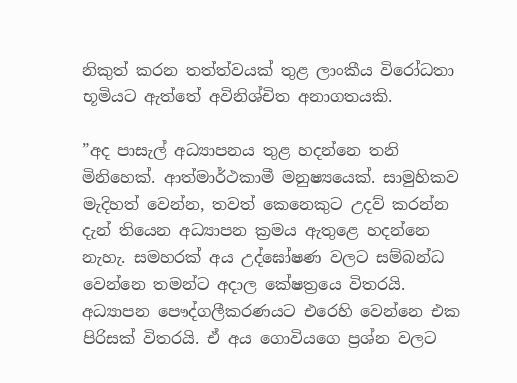නිකුත් කරන තත්ත්වයක් තුළ ලාංකීය විරෝධතා භූමියට ඇත්තේ අවිනිශ්චිත අනාගතයකි.

”අද පාසැල් අධ්‍යාපනය තුළ හදන්නෙ තනි මිනිහෙක්. ආත්මාර්ථකාමී මනුෂ්‍යයෙක්. සාමුහිකව මැදිහත් වෙන්න, තවත් කෙනෙකුට උදව් කරන්න දැන් තියෙන අධ්‍යාපන ක්‍රමය ඇතුළෙ හදන්නෙ නැහැ. සමහරක් අය උද්ඝෝෂණ වලට සම්බන්ධ වෙන්නෙ තමන්ට අදාල කේෂත්‍රයෙ විතරයි. අධ්‍යාපන පෞද්ගලීකරණයට එරෙහි වෙන්නෙ එක පිරිසක් විතරයි. ඒ අය ගොවියගෙ ප්‍රශ්න වලට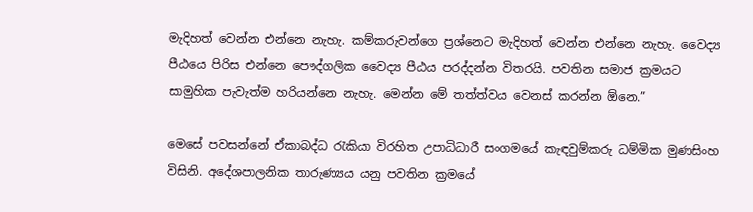මැදිහත් වෙන්න එන්නෙ නැහැ. කම්කරුවන්ගෙ ප්‍රශ්නෙට මැදිහත් වෙන්න එන්නෙ නැහැ. වෛද්‍ය පීඨයෙ පිරිස එන්නෙ පෞද්ගලික වෛද්‍ය පීඨය පරද්දන්න විතරයි. පවතින සමාජ ක්‍රමයට සාමුහික පැවැත්ම හරියන්නෙ නැහැ. මෙන්න මේ තත්ත්වය වෙනස් කරන්න ඕනෙ.”

මෙසේ පවසන්නේ ඒකාබද්ධ රැකියා විරහිත උපාධිධාරී සංගමයේ කැඳවුම්කරු ධම්මික මුණසිංහ විසිනි. අදේශපාලනික තාරුණ්‍යය යනු පවතින ක්‍රමයේ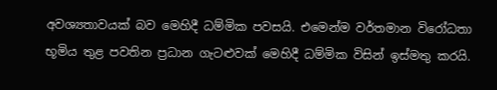අවශ්‍යතාවයක් බව මෙහිදී ධම්මික පවසයි. එමෙන්ම වර්තමාන විරෝධතා භූමිය තුළ පවතින ප්‍රධාන ගැටළුවක් මෙහිදී ධම්මික විසින් ඉස්මතු කරයි.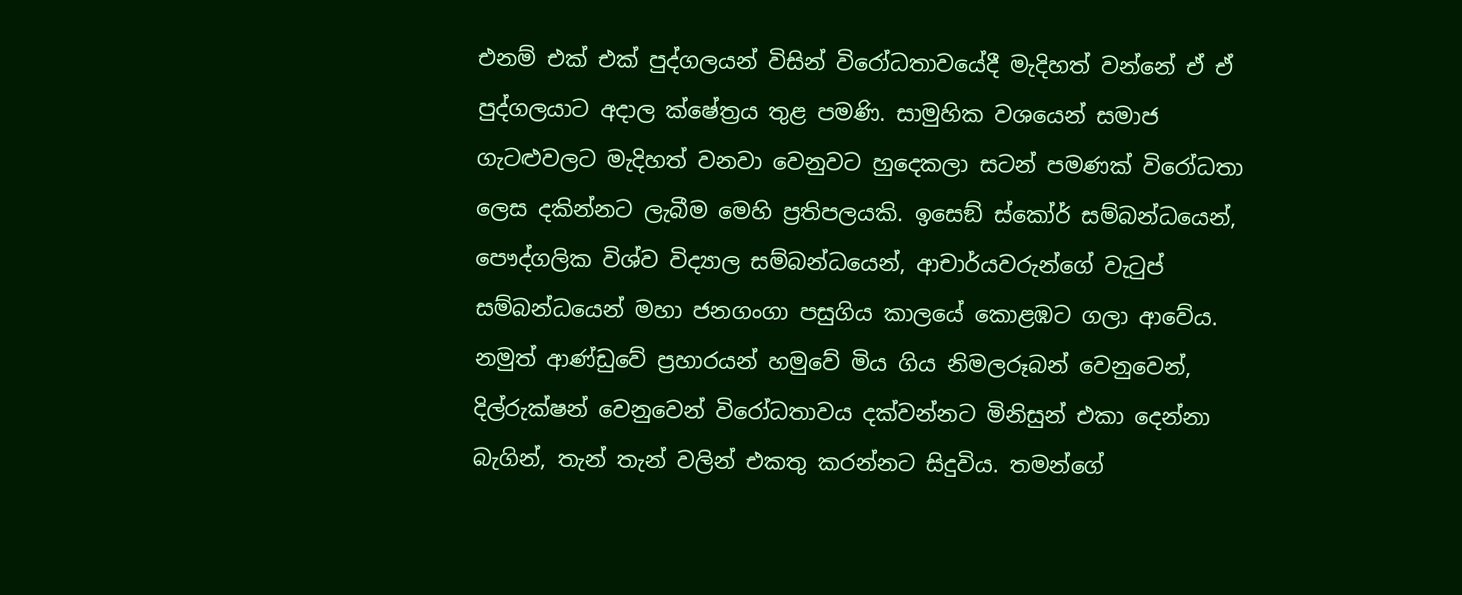එනම් එක් එක් පුද්ගලයන් විසින් විරෝධතාවයේදී මැදිහත් වන්නේ ඒ ඒ පුද්ගලයාට අදාල ක්ෂේත්‍රය තුළ පමණි. සාමුහික වශයෙන් සමාජ ගැටළුවලට මැදිහත් වනවා වෙනුවට හුදෙකලා සටන් පමණක් විරෝධතා ලෙස දකින්නට ලැබීම මෙහි ප්‍රතිපලයකි. ඉසෙඞ් ස්කෝර් සම්බන්ධයෙන්, පෞද්ගලික විශ්ව විද්‍යාල සම්බන්ධයෙන්, ආචාර්යවරුන්ගේ වැටුප් සම්බන්ධයෙන් මහා ජනගංගා පසුගිය කාලයේ කොළඹට ගලා ආවේය. නමුත් ආණ්ඩුවේ ප්‍රහාරයන් හමුවේ මිය ගිය නිමලරූබන් වෙනුවෙන්, දිල්රුක්ෂන් වෙනුවෙන් විරෝධතාවය දක්වන්නට මිනිසුන් එකා දෙන්නා බැගින්, තැන් තැන් වලින් එකතු කරන්නට සිදුවිය. තමන්ගේ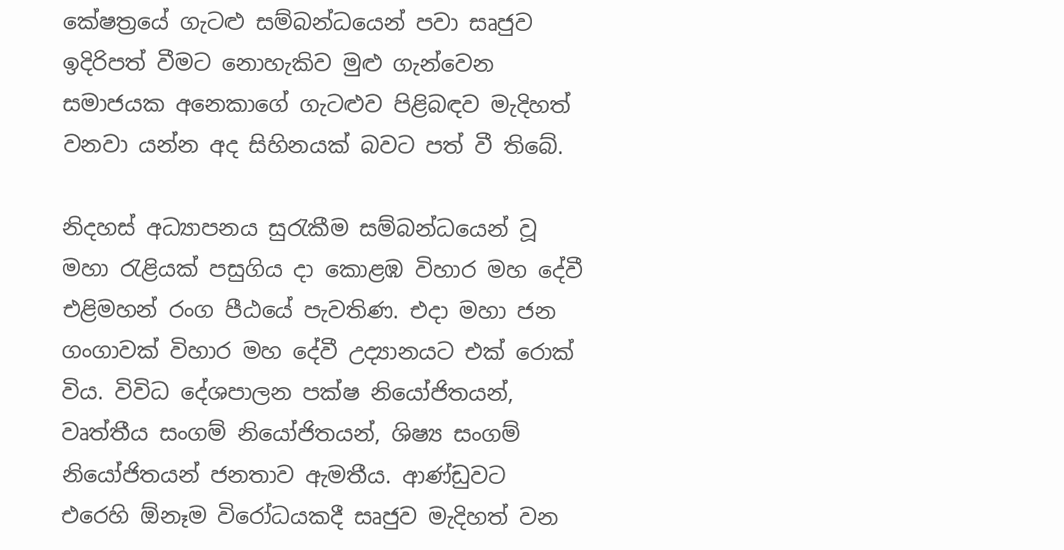කේෂත්‍රයේ ගැටළු සම්බන්ධයෙන් පවා සෘජුව ඉදිරිපත් වීමට නොහැකිව මුළු ගැන්වෙන සමාජයක අනෙකාගේ ගැටළුව පිළිබඳව මැදිහත් වනවා යන්න අද සිහිනයක් බවට පත් වී තිබේ.

නිදහස් අධ්‍යාපනය සුරැකීම සම්බන්ධයෙන් වූ මහා රැළියක් පසුගිය දා කොළඹ විහාර මහ දේවී එළිමහන් රංග පීඨයේ පැවතිණ. එදා මහා ජන ගංගාවක් විහාර මහ දේවී උද්‍යානයට එක් රොක් විය. විවිධ දේශපාලන පක්ෂ නියෝජිතයන්, වෘත්තීය සංගම් නියෝජිතයන්, ශිෂ්‍ය සංගම් නියෝජිතයන් ජනතාව ඇමතීය. ආණ්ඩුවට එරෙහි ඕනෑම විරෝධයකදී සෘජුව මැදිහත් වන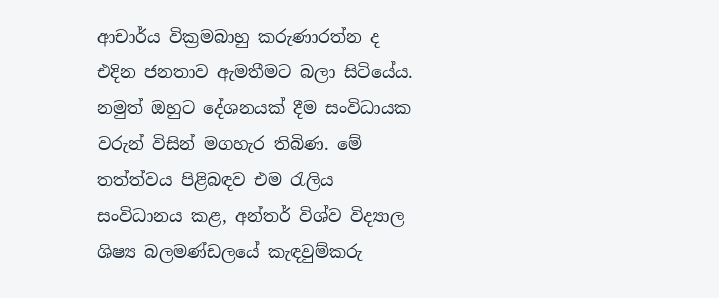ආචාර්ය වික්‍රමබාහු කරුණාරත්න ද එදින ජනතාව ඇමතීමට බලා සිටියේය. නමුත් ඔහුට දේශනයක් දීම සංවිධායක වරුන් විසින් මගහැර තිබිණ. මේ තත්ත්වය පිළිබඳව එම රැලිය සංවිධානය කළ, අන්තර් විශ්ව විද්‍යාල ශිෂ්‍ය බලමණ්ඩලයේ කැඳවුම්කරු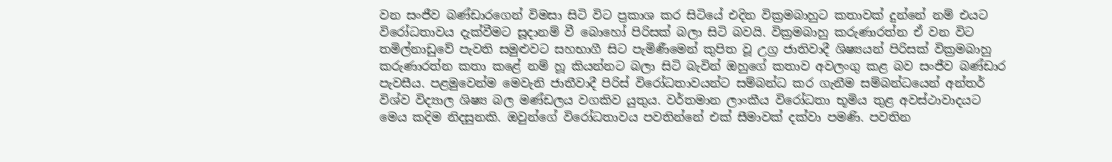වන සංජීව බණ්ඩාරගෙන් විමසා සිටි විට ප්‍රකාශ කර සිටියේ එදින වික්‍රමබාහුට කතාවක් දුන්නේ නම් එයට විරෝධතාවය දැක්වීමට සූදානම් වී බොහෝ පිරිසක් බලා සිටි බවයි. වික්‍රමබාහු කරුණාරත්න ඒ වන විට තමිල්නාඩුවේ පැවති සමුළුවට සහභාගී සිට පැමිණීමෙන් කුපිත වූ උග්‍ර ජාතිවාදී ශිෂ්‍යයන් පිරිසක් වික්‍රමබාහු කරුණාරත්න කතා කළේ නම් හූ කියන්නට බලා සිටි බැවින් ඔහුගේ කතාව අවලංගු කළ බව සංජීව බණ්ඩාර පැවසීය. පළමුවෙන්ම මෙවැනි ජාතීවාදී පිරිස් විරෝධතාවයන්ට සම්බන්ධ කර ගැනීම සම්බන්ධයෙන් අන්තර් විශ්ව විද්‍යාල ශිෂ්‍ය බල මණ්ඩලය වගකිව යුතුය. වර්තමාන ලාංකීය විරෝධතා භූමිය තුළ අවස්ථාවාදයට මෙය කදිම නිදසුනකි. ඔවුන්ගේ විරෝධතාවය පවතින්නේ එක් සීමාවක් දක්වා පමණි. පවතින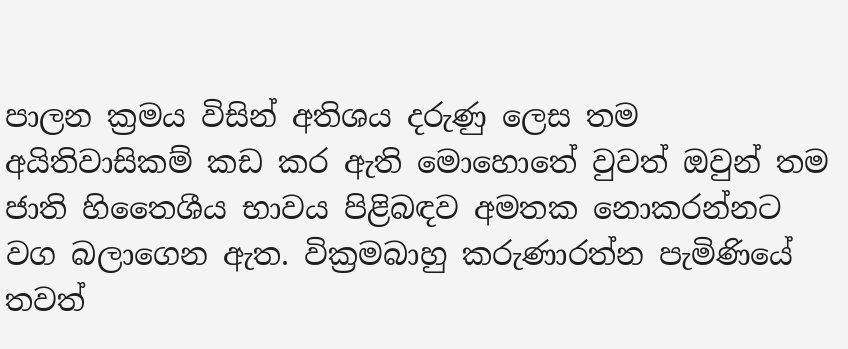පාලන ක්‍රමය විසින් අතිශය දරුණු ලෙස තම අයිතිවාසිකම් කඩ කර ඇති මොහොතේ වුවත් ඔවුන් තම ජාති හිතෛශීය භාවය පිළිබඳව අමතක නොකරන්නට වග බලාගෙන ඇත. වික්‍රමබාහු කරුණාරත්න පැමිණියේ තවත්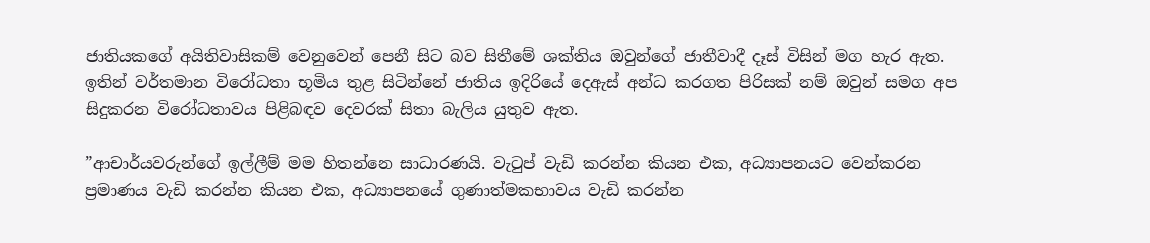ජාතියකගේ අයිතිවාසිකම් වෙනුවෙන් පෙනී සිට බව සිතීමේ ශක්තිය ඔවුන්ගේ ජාතීවාදී දෑස් විසින් මග හැර ඇත. ඉතින් වර්තමාන විරෝධතා භූමිය තුළ සිටින්නේ ජාතිය ඉදිරියේ දෙඇස් අන්ධ කරගත පිරිසක් නම් ඔවුන් සමග අප සිදුකරන විරෝධතාවය පිළිබඳව දෙවරක් සිතා බැලිය යුතුව ඇත.

”ආචාර්යවරුන්ගේ ඉල්ලීම් මම හිතන්නෙ සාධාරණයි. වැටුප් වැඩි කරන්න කියන එක, අධ්‍යාපනයට වෙන්කරන ප්‍රමාණය වැඩි කරන්න කියන එක, අධ්‍යාපනයේ ගුණාත්මකභාවය වැඩි කරන්න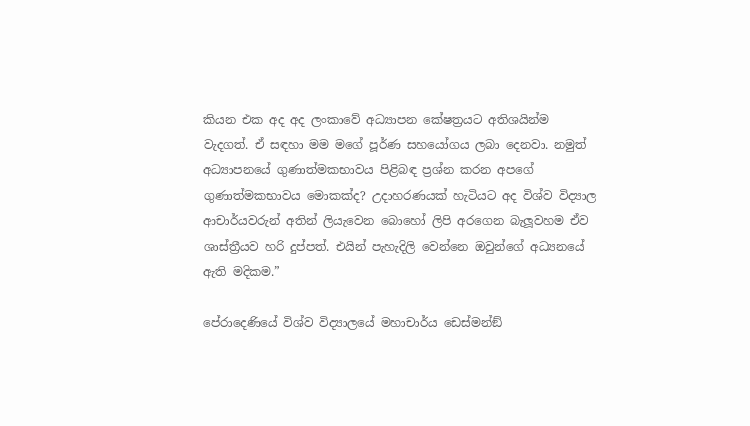කියන එක අද අද ලංකාවේ අධ්‍යාපන කේෂත්‍රයට අතිශයින්ම වැදගත්. ඒ සඳහා මම මගේ පූර්ණ සහයෝගය ලබා දෙනවා. නමුත් අධ්‍යාපනයේ ගුණාත්මකභාවය පිළිබඳ ප්‍රශ්න කරන අපගේ ගුණාත්මකභාවය මොකක්ද? උදාහරණයක් හැටියට අද විශ්ව විද්‍යාල ආචාර්යවරුන් අතින් ලියැවෙන බොහෝ ලිපි අරගෙන බැලූවහම ඒව ශාස්ත්‍රීයව හරි දුප්පත්. එයින් පැහැදිලි වෙන්නෙ ඔවුන්ගේ අධ්‍යනයේ ඇති මදිකම.”

පේරාදෙණියේ විශ්ව විද්‍යාලයේ මහාචාර්ය ඩෙස්මන්ඞ්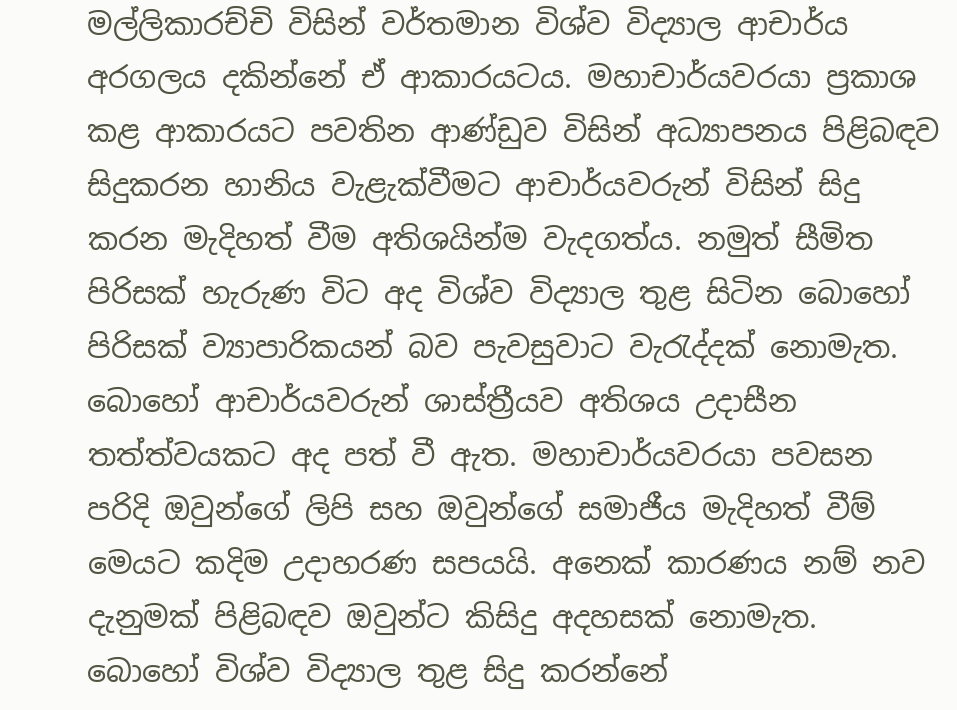මල්ලිකාරච්චි විසින් වර්තමාන විශ්ව විද්‍යාල ආචාර්ය අරගලය දකින්නේ ඒ ආකාරයටය. මහාචාර්යවරයා ප්‍රකාශ කළ ආකාරයට පවතින ආණ්ඩුව විසින් අධ්‍යාපනය පිළිබඳව සිදුකරන හානිය වැළැක්වීමට ආචාර්යවරුන් විසින් සිදු කරන මැදිහත් වීම අතිශයින්ම වැදගත්ය. නමුත් සීමිත පිරිසක් හැරුණ විට අද විශ්ව විද්‍යාල තුළ සිටින බොහෝ පිරිසක් ව්‍යාපාරිකයන් බව පැවසුවාට වැරැද්දක් නොමැත. බොහෝ ආචාර්යවරුන් ශාස්ත්‍රීයව අතිශය උදාසීන තත්ත්වයකට අද පත් වී ඇත. මහාචාර්යවරයා පවසන පරිදි ඔවුන්ගේ ලිපි සහ ඔවුන්ගේ සමාජීය මැදිහත් වීම් මෙයට කදිම උදාහරණ සපයයි. අනෙක් කාරණය නම් නව දැනුමක් පිළිබඳව ඔවුන්ට කිසිදු අදහසක් නොමැත. බොහෝ විශ්ව විද්‍යාල තුළ සිදු කරන්නේ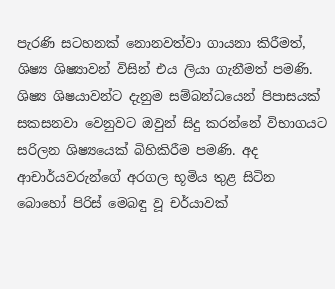පැරණි සටහනක් නොනවත්වා ගායනා කිරීමත්, ශිෂ්‍ය ශිෂ්‍යාවන් විසින් එය ලියා ගැනීමත් පමණි. ශිෂ්‍ය ශිෂයාවන්ට දැනුම සම්බන්ධයෙන් පිපාසයක් සකසනවා වෙනුවට ඔවුන් සිදු කරන්නේ විභාගයට සරිලන ශිෂ්‍යයෙක් බිහිකිරීම පමණි. අද ආචාර්යවරුන්ගේ අරගල භූමිය තුළ සිටින බොහෝ පිරිස් මෙබඳු වූ චර්යාවක්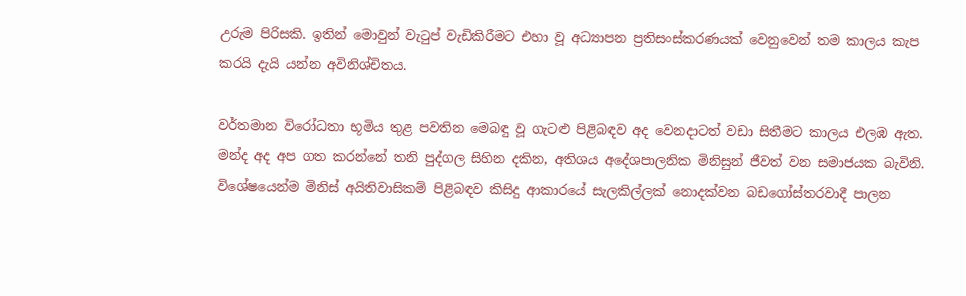උරුම පිරිසකි. ඉතින් මොවුන් වැටුප් වැඩිකිරීමට එහා වූ අධ්‍යාපන ප්‍රතිසංස්කරණයක් වෙනුවෙන් තම කාලය කැප කරයි දැයි යන්න අවිනිශ්චිතය.

වර්තමාන විරෝධතා භූමිය තුළ පවතින මෙබඳු වූ ගැටළු පිළිබඳව අද වෙනදාටත් වඩා සිතීමට කාලය එලඹ ඇත. මන්ද අද අප ගත කරන්නේ තනි පුද්ගල සිහින දකින, අතිශය අදේශපාලනික මිනිසුන් ජීවත් වන සමාජයක බැවිනි. විශේෂයෙන්ම මිනිස් අයිතිවාසිකම් පිළිබඳව කිසිදු ආකාරයේ සැලකිල්ලක් නොදක්වන බඩගෝස්තරවාදී පාලන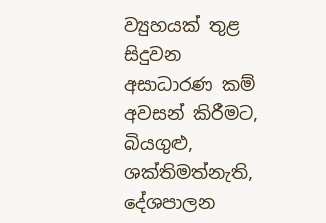ව්‍යුහයක් තුළ සිදුවන අසාධාරණ කම් අවසන් කිරීමට, බියගුළු, ශක්තිමත්නැති, දේශපාලන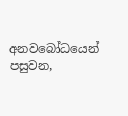අනවබෝධයෙන් පසුවන,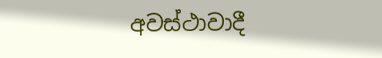අවස්ථාවාදී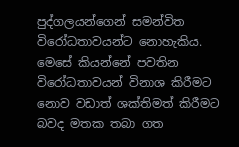පුද්ගලයන්ගෙන් සමන්විත විරෝධතාවයන්ට නොහැකිය. මෙසේ කියන්නේ පවතින විරෝධතාවයන් විනාශ කිරීමට නොව වඩාත් ශක්තිමත් කිරීමට බවද මතක තබා ගත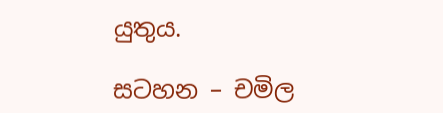යුතුය.

සටහන – චමිල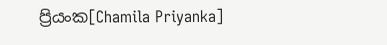ප්‍රියංක[Chamila Priyanka]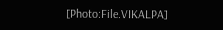[Photo:File.VIKALPA]